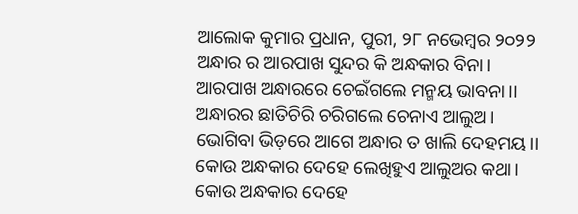ଆଲୋକ କୁମାର ପ୍ରଧାନ, ପୁରୀ, ୨୮ ନଭେମ୍ବର ୨୦୨୨
ଅନ୍ଧାର ର ଆରପାଖ ସୁନ୍ଦର କି ଅନ୍ଧକାର ବିନା।
ଆରପାଖ ଅନ୍ଧାରରେ ଚେଇଁଗଲେ ମନ୍ମୟ ଭାବନା।।
ଅନ୍ଧାରର ଛାତିଚିରି ଚରିଗଲେ ଚେନାଏ ଆଲୁଅ।
ଭୋଗିବା ଭିଡ଼ରେ ଆଗେ ଅନ୍ଧାର ତ ଖାଲି ଦେହମୟ।।
କୋଉ ଅନ୍ଧକାର ଦେହେ ଲେଖିହୁଏ ଆଲୁଅର କଥା।
କୋଉ ଅନ୍ଧକାର ଦେହେ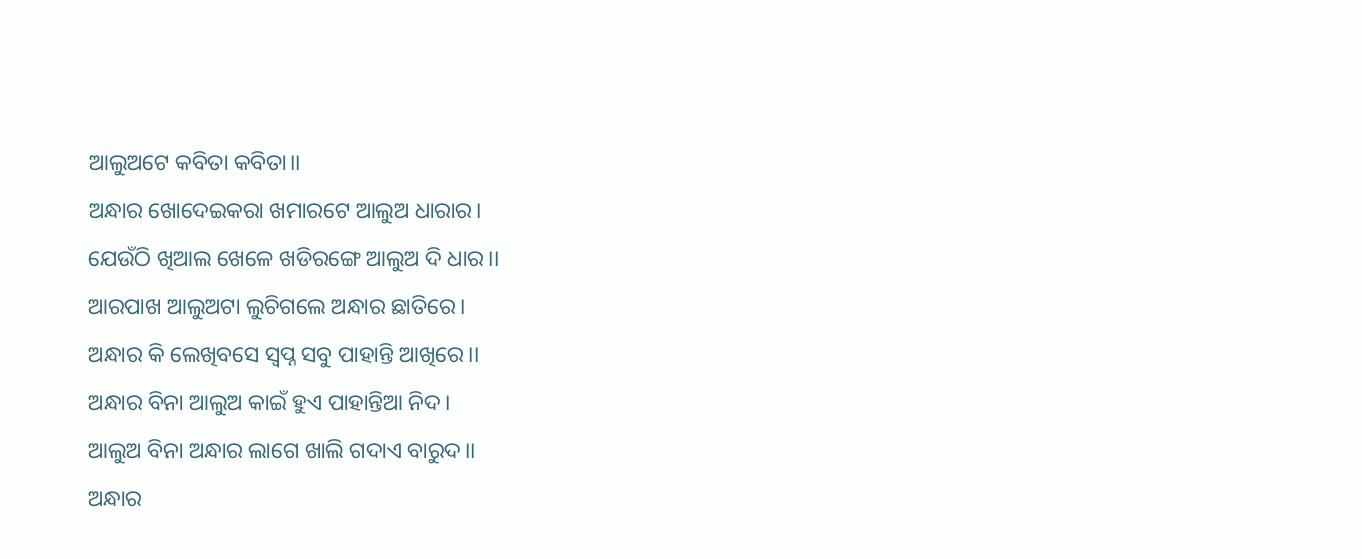ଆଲୁଅଟେ କବିତା କବିତା।।
ଅନ୍ଧାର ଖୋଦେଇକରା ଖମାରଟେ ଆଲୁଅ ଧାରାର।
ଯେଉଁଠି ଖିଆଲ ଖେଳେ ଖଡିରଙ୍ଗେ ଆଲୁଅ ଦି ଧାର।।
ଆରପାଖ ଆଲୁଅଟା ଲୁଚିଗଲେ ଅନ୍ଧାର ଛାତିରେ।
ଅନ୍ଧାର କି ଲେଖିବସେ ସ୍ବପ୍ନ ସବୁ ପାହାନ୍ତି ଆଖିରେ।।
ଅନ୍ଧାର ବିନା ଆଲୁଅ କାଇଁ ହୁଏ ପାହାନ୍ତିଆ ନିଦ।
ଆଲୁଅ ବିନା ଅନ୍ଧାର ଲାଗେ ଖାଲି ଗଦାଏ ବାରୁଦ।।
ଅନ୍ଧାର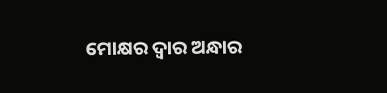ମୋକ୍ଷର ଦ୍ବାର ଅନ୍ଧାର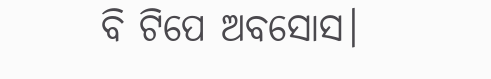ବି ଟିପେ ଅବସୋସ।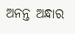ଅନନ୍ତ ଅନ୍ଧାର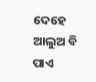ଦେହେ ଆଲୁଅ ବି ପାଏ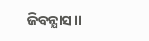ଜିବନ୍ଯାସ।।